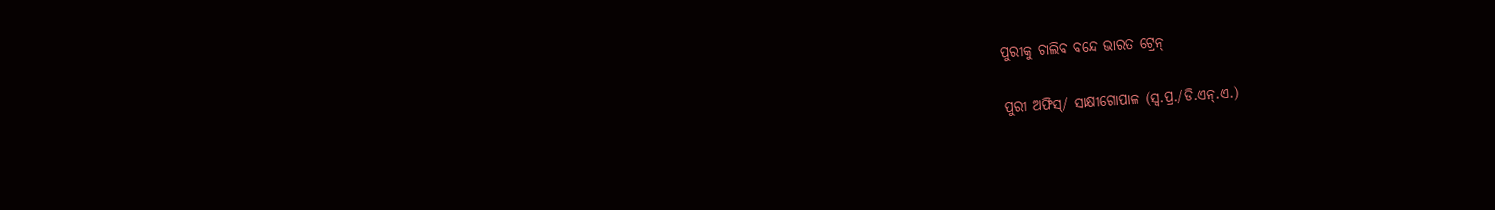ପୁରୀକୁ ଚାଲିବ ବନ୍ଦେ ଭାରତ ଟ୍ରେନ୍‌

ପୁରୀ ଅଫିସ୍‌/ ସାକ୍ଷୀଗୋପାଳ (ସ୍ବ.ପ୍ର./ଡି.ଏନ୍‌.ଏ.)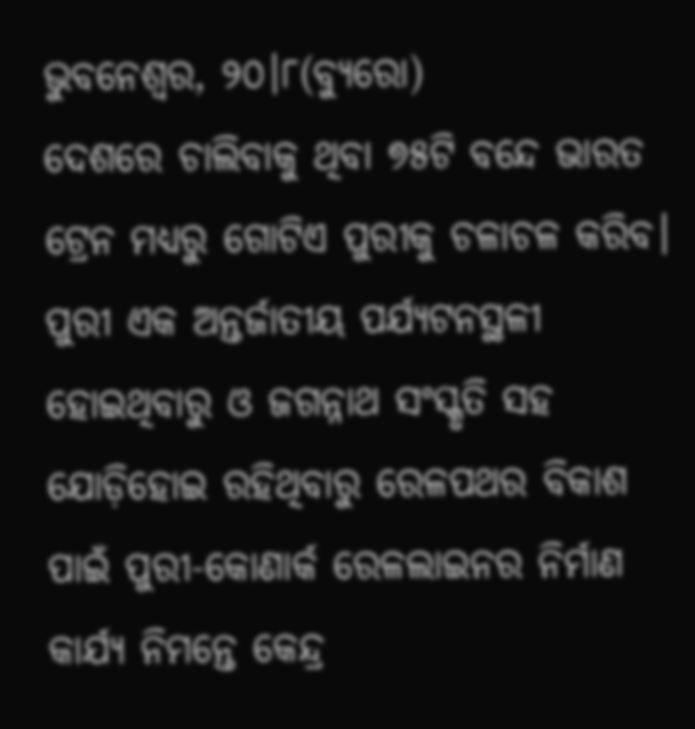ଭୁବନେଶ୍ୱର, ୨୦।୮(ବ୍ୟୁରୋ)
ଦେଶରେ ଚାଲିବାକୁ ଥିବା ୭୫ଟି ବନ୍ଦେ ଭାରତ ଟ୍ରେନ ମଧ୍ୟରୁ ଗୋଟିଏ ପୁରୀକୁ ଚଳାଚଳ କରିବ। ପୁରୀ ଏକ ଅନ୍ତର୍ଜାତୀୟ ପର୍ଯ୍ୟଟନସ୍ଥଳୀ ହୋଇଥିବାରୁ ଓ ଜଗନ୍ନାଥ ସଂସ୍କୃତି ସହ ଯୋଡ଼ିହୋଇ ରହିଥିବାରୁ ରେଳପଥର ବିକାଶ ପାଇଁ ପୁରୀ-କୋଣାର୍କ ରେଳଲାଇନର ନିର୍ମାଣ କାର୍ଯ୍ୟ ନିମନ୍ତେ କେନ୍ଦ୍ର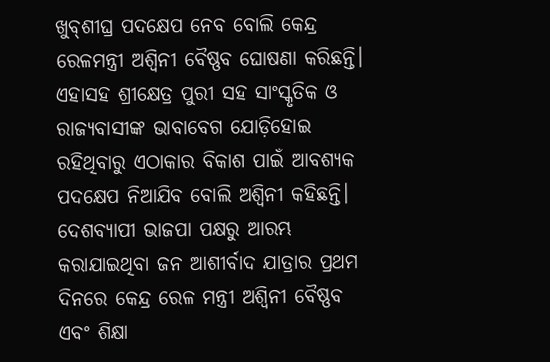ଖୁବ୍‌ଶୀଘ୍ର ପଦକ୍ଷେପ ନେବ ବୋଲି କେନ୍ଦ୍ର ରେଳମନ୍ତ୍ରୀ ଅଶ୍ୱିନୀ ବୈଷ୍ଣବ ଘୋଷଣା କରିଛନ୍ତି। ଏହାସହ ଶ୍ରୀକ୍ଷେତ୍ର ପୁରୀ ସହ ସାଂସ୍କୃତିକ ଓ ରାଜ୍ୟବାସୀଙ୍କ ଭାବାବେଗ ଯୋଡ଼ିହୋଇ ରହିଥିବାରୁ ଏଠାକାର ବିକାଶ ପାଇଁ ଆବଶ୍ୟକ ପଦକ୍ଷେପ ନିଆଯିବ ବୋଲି ଅଶ୍ୱିନୀ କହିଛନ୍ତି। ଦେଶବ୍ୟାପୀ ଭାଜପା ପକ୍ଷରୁ ଆରମ୍ଭ କରାଯାଇଥିବା ଜନ ଆଶୀର୍ବାଦ ଯାତ୍ରାର ପ୍ରଥମ ଦିନରେ କେନ୍ଦ୍ର ରେଳ ମନ୍ତ୍ରୀ ଅଶ୍ୱିନୀ ବୈଷ୍ଣବ ଏବଂ ଶିକ୍ଷା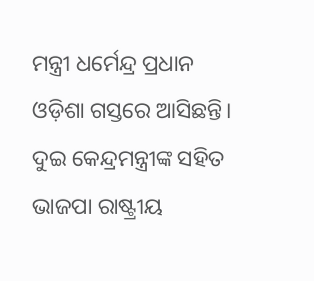ମନ୍ତ୍ରୀ ଧର୍ମେନ୍ଦ୍ର ପ୍ରଧାନ ଓଡ଼ିଶା ଗସ୍ତରେ ଆସିଛନ୍ତି। ଦୁଇ କେନ୍ଦ୍ରମନ୍ତ୍ରୀଙ୍କ ସହିତ ଭାଜପା ରାଷ୍ଟ୍ରୀୟ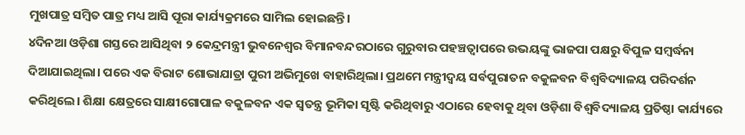ମୁଖପାତ୍ର ସମ୍ବିତ ପାତ୍ର ମଧ୍ୟ ଆସି ପୂରା କାର୍ଯ୍ୟକ୍ରମରେ ସାମିଲ ହୋଇଛନ୍ତି।
୪ଦିନଆ ଓଡ଼ିଶା ଗସ୍ତରେ ଆସିଥିବା ୨ କେନ୍ଦ୍ରମନ୍ତ୍ରୀ ଭୁବନେଶ୍ୱର ବିମାନବନ୍ଦରଠାରେ ଗୁରୁବାର ପହଞ୍ଚତ୍ବାପରେ ଉଭୟଙ୍କୁ ଭାଜପା ପକ୍ଷରୁ ବିପୁଳ ସମ୍ବର୍ଦ୍ଧନା ଦିଆଯାଇଥିଲା। ପରେ ଏକ ବିରାଟ ଶୋଭାଯାତ୍ରା ପୁରୀ ଅଭିମୁଖେ ବାହାରିଥିଲା। ପ୍ରଥମେ ମନ୍ତ୍ରୀଦ୍ୱୟ ସର୍ବପୁରାତନ ବକୁଳବନ ବିଶ୍ୱବିଦ୍ୟାଳୟ ପରିଦର୍ଶନ କରିଥିଲେ। ଶିକ୍ଷା କ୍ଷେତ୍ରରେ ସାକ୍ଷୀଗୋପାଳ ବକୁଳବନ ଏକ ସ୍ବତନ୍ତ୍ର ଭୂମିକା ସୃଷ୍ଟି କରିଥିବାରୁ ଏଠାରେ ହେବାକୁ ଥିବା ଓଡ଼ିଶା ବିଶ୍ୱବିଦ୍ୟାଳୟ ପ୍ରତିଷ୍ଠା କାର୍ଯ୍ୟରେ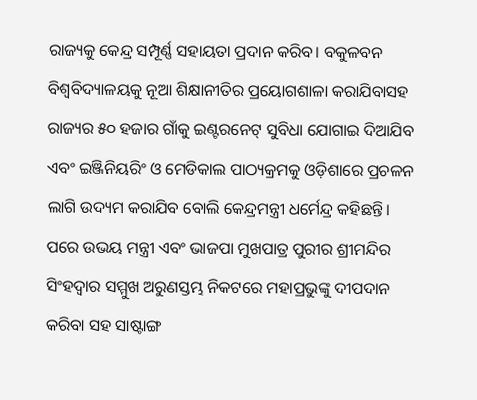ରାଜ୍ୟକୁ କେନ୍ଦ୍ର ସମ୍ପୂର୍ଣ୍ଣ ସହାୟତା ପ୍ରଦାନ କରିବ। ବକୁଳବନ ବିଶ୍ୱବିଦ୍ୟାଳୟକୁ ନୂଆ ଶିକ୍ଷାନୀତିର ପ୍ରୟୋଗଶାଳା କରାଯିବାସହ ରାଜ୍ୟର ୫୦ ହଜାର ଗାଁକୁ ଇଣ୍ଟରନେଟ୍‌ ସୁବିଧା ଯୋଗାଇ ଦିଆଯିବ ଏବଂ ଇଞ୍ଜିନିୟରିଂ ଓ ମେଡିକାଲ ପାଠ୍ୟକ୍ରମକୁ ଓଡ଼ିଶାରେ ପ୍ରଚଳନ ଲାଗି ଉଦ୍ୟମ କରାଯିବ ବୋଲି କେନ୍ଦ୍ରମନ୍ତ୍ରୀ ଧର୍ମେନ୍ଦ୍ର କହିଛନ୍ତି।
ପରେ ଉଭୟ ମନ୍ତ୍ରୀ ଏବଂ ଭାଜପା ମୁଖପାତ୍ର ପୁରୀର ଶ୍ରୀମନ୍ଦିର ସିଂହଦ୍ୱାର ସମ୍ମୁଖ ଅରୁଣସ୍ତମ୍ଭ ନିକଟରେ ମହାପ୍ରଭୁଙ୍କୁ ଦୀପଦାନ କରିବା ସହ ସାଷ୍ଟାଙ୍ଗ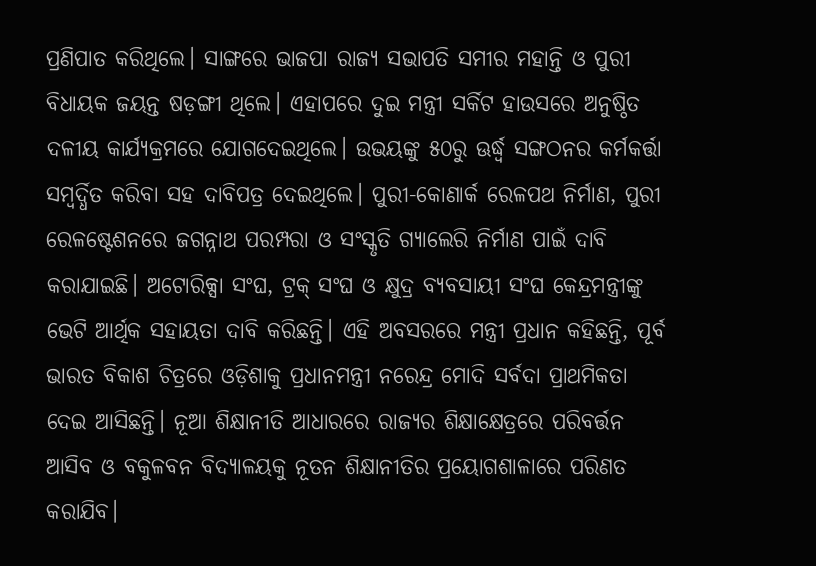ପ୍ରଣିପାତ କରିଥିଲେ। ସାଙ୍ଗରେ ଭାଜପା ରାଜ୍ୟ ସଭାପତି ସମୀର ମହାନ୍ତି ଓ ପୁରୀ ବିଧାୟକ ଜୟନ୍ତ ଷଡ଼ଙ୍ଗୀ ଥିଲେ। ଏହାପରେ ଦୁଇ ମନ୍ତ୍ରୀ ସର୍କିଟ ହାଉସରେ ଅନୁଷ୍ଠିତ ଦଳୀୟ କାର୍ଯ୍ୟକ୍ରମରେ ଯୋଗଦେଇଥିଲେ। ଉଭୟଙ୍କୁ ୫୦ରୁ ଊର୍ଦ୍ଧ୍ୱ ସଙ୍ଗଠନର କର୍ମକର୍ତ୍ତା ସମ୍ବର୍ଦ୍ଧିତ କରିବା ସହ ଦାବିପତ୍ର ଦେଇଥିଲେ। ପୁରୀ-କୋଣାର୍କ ରେଳପଥ ନିର୍ମାଣ, ପୁରୀ ରେଳଷ୍ଟେଶନରେ ଜଗନ୍ନାଥ ପରମ୍ପରା ଓ ସଂସ୍କୃତି ଗ୍ୟାଲେରି ନିର୍ମାଣ ପାଇଁ ଦାବି କରାଯାଇଛି। ଅଟୋରିକ୍ସା ସଂଘ, ଟ୍ରକ୍‌ ସଂଘ ଓ କ୍ଷୁଦ୍ର ବ୍ୟବସାୟୀ ସଂଘ କେନ୍ଦ୍ରମନ୍ତ୍ରୀଙ୍କୁ ଭେଟି ଆର୍ଥିକ ସହାୟତା ଦାବି କରିଛନ୍ତି। ଏହି ଅବସରରେ ମନ୍ତ୍ରୀ ପ୍ରଧାନ କହିଛନ୍ତି, ପୂର୍ବ ଭାରତ ବିକାଶ ଚିତ୍ରରେ ଓଡ଼ିଶାକୁ ପ୍ରଧାନମନ୍ତ୍ରୀ ନରେନ୍ଦ୍ର ମୋଦି ସର୍ବଦା ପ୍ରାଥମିକତା ଦେଇ ଆସିଛନ୍ତି। ନୂଆ ଶିକ୍ଷାନୀତି ଆଧାରରେ ରାଜ୍ୟର ଶିକ୍ଷାକ୍ଷେତ୍ରରେ ପରିବର୍ତ୍ତନ ଆସିବ ଓ ବକୁଳବନ ବିଦ୍ୟାଳୟକୁ ନୂତନ ଶିକ୍ଷାନୀତିର ପ୍ରୟୋଗଶାଳାରେ ପରିଣତ କରାଯିବ।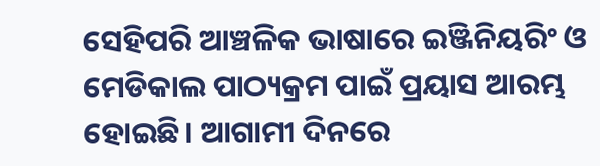ସେହିପରି ଆଞ୍ଚଳିକ ଭାଷାରେ ଇଞ୍ଜିନିୟରିଂ ଓ ମେଡିକାଲ ପାଠ୍ୟକ୍ରମ ପାଇଁ ପ୍ରୟାସ ଆରମ୍ଭ ହୋଇଛି। ଆଗାମୀ ଦିନରେ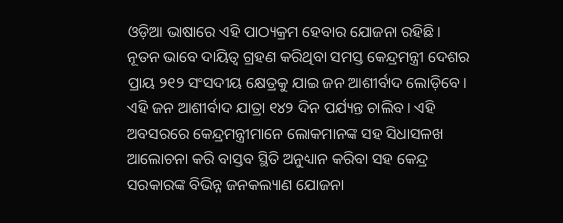ଓଡ଼ିଆ ଭାଷାରେ ଏହି ପାଠ୍ୟକ୍ରମ ହେବାର ଯୋଜନା ରହିଛି।
ନୂତନ ଭାବେ ଦାୟିତ୍ୱ ଗ୍ରହଣ କରିଥିବା ସମସ୍ତ କେନ୍ଦ୍ରମନ୍ତ୍ରୀ ଦେଶର ପ୍ରାୟ ୨୧୨ ସଂସଦୀୟ କ୍ଷେତ୍ରକୁ ଯାଇ ଜନ ଆଶୀର୍ବାଦ ଲୋଡ଼ିବେ। ଏହି ଜନ ଆଶୀର୍ବାଦ ଯାତ୍ରା ୧୪୨ ଦିନ ପର୍ଯ୍ୟନ୍ତ ଚାଲିବ। ଏହି ଅବସରରେ କେନ୍ଦ୍ରମନ୍ତ୍ରୀମାନେ ଲୋକମାନଙ୍କ ସହ ସିଧାସଳଖ ଆଲୋଚନା କରି ବାସ୍ତବ ସ୍ଥିତି ଅନୁଧ୍ୟାନ କରିବା ସହ କେନ୍ଦ୍ର ସରକାରଙ୍କ ବିଭିନ୍ନ ଜନକଲ୍ୟାଣ ଯୋଜନା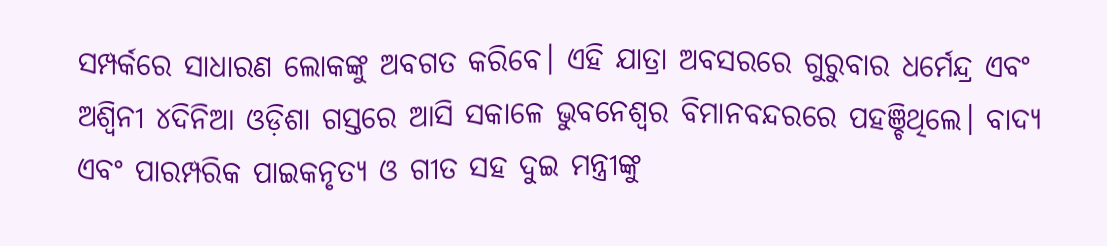ସମ୍ପର୍କରେ ସାଧାରଣ ଲୋକଙ୍କୁ ଅବଗତ କରିବେ। ଏହି ଯାତ୍ରା ଅବସରରେ ଗୁରୁବାର ଧର୍ମେନ୍ଦ୍ର ଏବଂ ଅଶ୍ୱିନୀ ୪ଦିନିଆ ଓଡ଼ିଶା ଗସ୍ତରେ ଆସି ସକାଳେ ଭୁବନେଶ୍ୱର ବିମାନବନ୍ଦରରେ ପହଞ୍ଚିଥିଲେ। ବାଦ୍ୟ ଏବଂ ପାରମ୍ପରିକ ପାଇକନୃତ୍ୟ ଓ ଗୀତ ସହ ଦୁଇ ମନ୍ତ୍ରୀଙ୍କୁ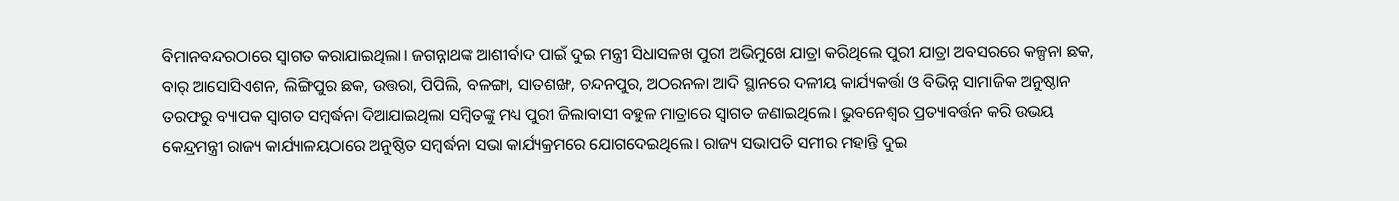ବିମାନବନ୍ଦରଠାରେ ସ୍ବାଗତ କରାଯାଇଥିଲା। ଜଗନ୍ନାଥଙ୍କ ଆଶୀର୍ବାଦ ପାଇଁ ଦୁଇ ମନ୍ତ୍ରୀ ସିଧାସଳଖ ପୁରୀ ଅଭିମୁଖେ ଯାତ୍ରା କରିଥିଲେ ପୁରୀ ଯାତ୍ରା ଅବସରରେ କଳ୍ପନା ଛକ, ବାର୍‌ ଆସୋସିଏଶନ, ଲିଙ୍ଗିପୁର ଛକ, ଉତ୍ତରା, ପିପିଲି, ବଳଙ୍ଗା, ସାତଶଙ୍ଖ, ଚନ୍ଦନପୁର, ଅଠରନଳା ଆଦି ସ୍ଥାନରେ ଦଳୀୟ କାର୍ଯ୍ୟକର୍ତ୍ତା ଓ ବିଭିନ୍ନ ସାମାଜିକ ଅନୁଷ୍ଠାନ ତରଫରୁ ବ୍ୟାପକ ସ୍ବାଗତ ସମ୍ବର୍ଦ୍ଧନା ଦିଆଯାଇଥିଲା ସମ୍ବିତଙ୍କୁ ମଧ୍ୟ ପୁରୀ ଜିଲାବାସୀ ବହୁଳ ମାତ୍ରାରେ ସ୍ବାଗତ ଜଣାଇଥିଲେ। ଭୁବନେଶ୍ୱର ପ୍ରତ୍ୟାବର୍ତ୍ତନ କରି ଉଭୟ କେନ୍ଦ୍ରମନ୍ତ୍ରୀ ରାଜ୍ୟ କାର୍ଯ୍ୟାଳୟଠାରେ ଅନୁଷ୍ଠିତ ସମ୍ବର୍ଦ୍ଧନା ସଭା କାର୍ଯ୍ୟକ୍ରମରେ ଯୋଗଦେଇଥିଲେ। ରାଜ୍ୟ ସଭାପତି ସମୀର ମହାନ୍ତି ଦୁଇ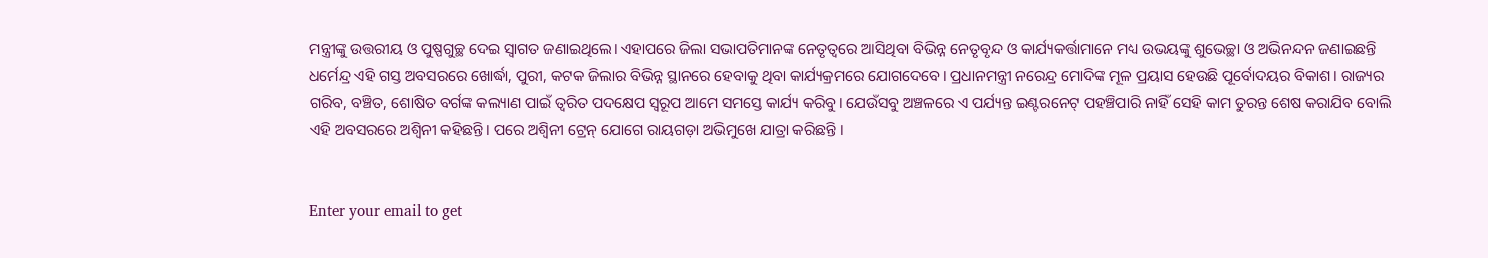ମନ୍ତ୍ରୀଙ୍କୁ ଉତ୍ତରୀୟ ଓ ପୁଷ୍ପଗୁଚ୍ଛ ଦେଇ ସ୍ବାଗତ ଜଣାଇଥିଲେ। ଏହାପରେ ଜିଲା ସଭାପତିମାନଙ୍କ ନେତୃତ୍ୱରେ ଆସିଥିବା ବିଭିନ୍ନ ନେତୃବୃନ୍ଦ ଓ କାର୍ଯ୍ୟକର୍ତ୍ତାମାନେ ମଧ୍ୟ ଉଭୟଙ୍କୁ ଶୁଭେଚ୍ଛା ଓ ଅଭିନନ୍ଦନ ଜଣାଇଛନ୍ତି ଧର୍ମେନ୍ଦ୍ର ଏହି ଗସ୍ତ ଅବସରରେ ଖୋର୍ଦ୍ଧା, ପୁରୀ, କଟକ ଜିଲାର ବିଭିନ୍ନ ସ୍ଥାନରେ ହେବାକୁ ଥିବା କାର୍ଯ୍ୟକ୍ରମରେ ଯୋଗଦେବେ। ପ୍ରଧାନମନ୍ତ୍ରୀ ନରେନ୍ଦ୍ର ମୋଦିଙ୍କ ମୂଳ ପ୍ରୟାସ ହେଉଛି ପୂର୍ବୋଦୟର ବିକାଶ। ରାଜ୍ୟର ଗରିବ, ବଞ୍ଚିତ, ଶୋଷିତ ବର୍ଗଙ୍କ କଲ୍ୟାଣ ପାଇଁ ତ୍ୱରିତ ପଦକ୍ଷେପ ସ୍ବରୂପ ଆମେ ସମସ୍ତେ କାର୍ଯ୍ୟ କରିବୁ। ଯେଉଁସବୁ ଅଞ୍ଚଳରେ ଏ ପର୍ଯ୍ୟନ୍ତ ଇଣ୍ଟରନେଟ୍‌ ପହଞ୍ଚିପାରି ନାହିଁ ସେହି କାମ ତୁରନ୍ତ ଶେଷ କରାଯିବ ବୋଲି ଏହି ଅବସରରେ ଅଶ୍ୱିନୀ କହିଛନ୍ତି। ପରେ ଅଶ୍ୱିନୀ ଟ୍ରେନ୍‌ ଯୋଗେ ରାୟଗଡ଼ା ଅଭିମୁଖେ ଯାତ୍ରା କରିଛନ୍ତି ।


Enter your email to get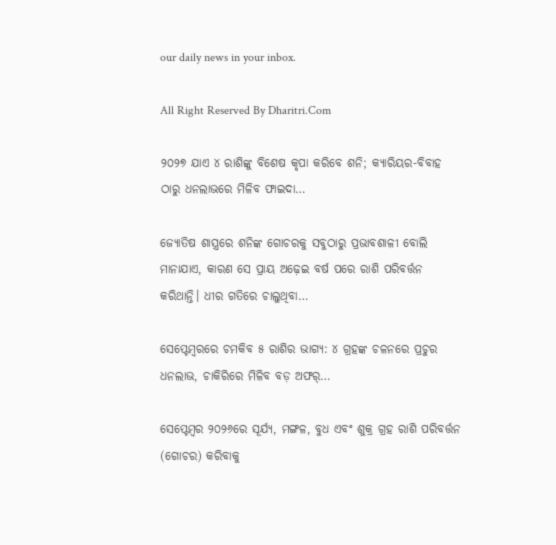our daily news in your inbox.

All Right Reserved By Dharitri.Com

୨୦୨୭ ଯାଏ ୪ ରାଶିଙ୍କୁ ବିଶେଷ କୃପା କରିବେ ଶନି; କ୍ୟାରିୟର-ବିବାହ ଠାରୁ ଧନଲାଭରେ ମିଳିବ ଫାଇଦା…

ଜ୍ୟୋତିଷ ଶାସ୍ତ୍ରରେ ଶନିଙ୍କ ଗୋଚରକୁ ସବୁଠାରୁ ପ୍ରଭାବଶାଳୀ ବୋଲି ମାନାଯାଏ, କାରଣ ସେ ପ୍ରାୟ ଅଢ଼େଇ ବର୍ଷ ପରେ ରାଶି ପରିବର୍ତ୍ତନ କରିଥାନ୍ତି। ଧୀର ଗତିରେ ଚାଲୁଥିବା…

ସେପ୍ଟେମ୍ୱରରେ ଚମକିବ ୫ ରାଶିର ଭାଗ୍ୟ: ୪ ଗ୍ରହଙ୍କ ଚଳନରେ ପ୍ରଚୁର ଧନଲାଭ, ଚାକିରିରେ ମିଳିବ ବଡ଼ ଅଫର୍‌…

ସେପ୍ଟେମ୍ୱର ୨୦୨୬ରେ ସୂର୍ଯ୍ୟ, ମଙ୍ଗଳ, ବୁଧ ଏବଂ ଶୁକ୍ର ଗ୍ରହ ରାଶି ପରିବର୍ତ୍ତନ (ଗୋଚର) କରିବାକୁ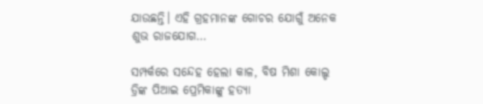ଯାଉଛନ୍ତି। ଏହି ଗ୍ରହମାନଙ୍କ ଗୋଚର ଯୋଗୁଁ ଅନେକ ଶୁଭ ରାଜଯୋଗ…

ସମ୍ପର୍କରେ ସନ୍ଦେହ ହେଲା କାଳ, ବିଷ ମିଶା କୋଲ୍ଡ ଡ୍ରିଙ୍କ ପିଆଇ ପ୍ରେମିକାଙ୍କୁ ହତ୍ୟା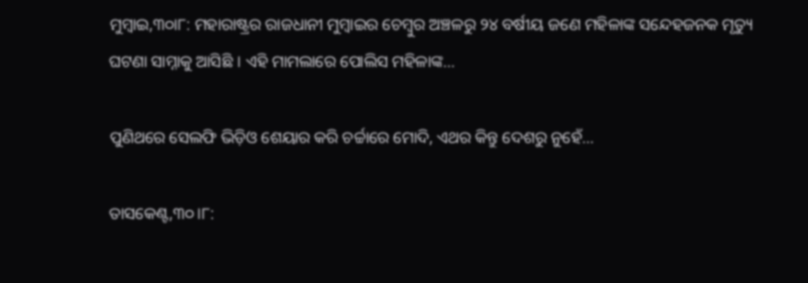ମୁମ୍ବାଇ,୩୦ା୮: ମହାରାଷ୍ଟ୍ରର ରାଜଧାନୀ ମୁମ୍ବାଇର ଚେମ୍ବୁର ଅଞ୍ଚଳରୁ ୨୪ ବର୍ଷୀୟ ଜଣେ ମହିଳାଙ୍କ ସନ୍ଦେହଜନକ ମୃତ୍ୟୁ ଘଟଣା ସାମ୍ନାକୁ ଆସିଛି । ଏହି ମାମଲାରେ ପୋଲିସ ମହିଳାଙ୍କ…

ପୁଣିଥରେ ସେଲଫି ଭିଡ଼ିଓ ଶେୟାର କରି ଚର୍ଚ୍ଚାରେ ମୋଦି, ଏଥର କିନ୍ତୁ ଦେଶରୁ ନୁହେଁ…

ତାସକେଣ୍ଟ,୩୦।୮: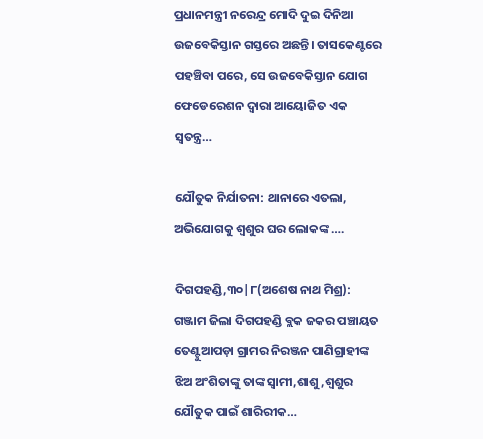ପ୍ରଧାନମନ୍ତ୍ରୀ ନରେନ୍ଦ୍ର ମୋଦି ଦୁଇ ଦିନିଆ ଉଜବେକିସ୍ତାନ ଗସ୍ତରେ ଅଛନ୍ତି। ତାସକେଣ୍ଟରେ ପହଞ୍ଚିବା ପରେ, ସେ ଉଜବେକିସ୍ତାନ ଯୋଗ ଫେଡେରେଶନ ଦ୍ୱାରା ଆୟୋଜିତ ଏକ ସ୍ବତନ୍ତ୍ର…

ଯୌତୁକ ନିର୍ଯାତନା: ଥାନାରେ ଏତଲା, ଅଭିଯୋଗକୁ ଶ୍ବଶୁର ଘର ଲୋକଙ୍କ ….

ଦିଗପହଣ୍ଡି,୩୦|୮(ଅଶେଷ ନାଥ ମିଶ୍ର): ଗଞ୍ଜାମ ଜିଲା ଦିଗପହଣ୍ଡି ବ୍ଲକ ଜକର ପଞ୍ଚାୟତ ତେଣ୍ଟୁଆପଡ଼ା ଗ୍ରାମର ନିରଞ୍ଜନ ପାଣିଗ୍ରାହୀଙ୍କ ଝିଅ ଅଂଶିତାଙ୍କୁ ତାଙ୍କ ସ୍ଵାମୀ,ଶାଶୁ,ଶ୍ବଶୁର ଯୌତୁକ ପାଇଁ ଶାରିରୀକ…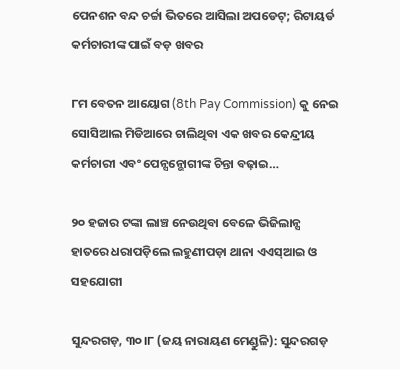ପେନଶନ ବନ୍ଦ ଚର୍ଚ୍ଚା ଭିତରେ ଆସିଲା ଅପଡେଟ୍‌; ରିଟାୟର୍ଡ କର୍ମଚାରୀଙ୍କ ପାଇଁ ବଡ଼ ଖବର

୮ମ ବେତନ ଆୟୋଗ (8th Pay Commission) କୁ ନେଇ ସୋସିଆଲ ମିଡିଆରେ ଚାଲିଥିବା ଏକ ଖବର କେନ୍ଦ୍ରୀୟ କର୍ମଚାରୀ ଏବଂ ପେନ୍ସନ୍ଭୋଗୀଙ୍କ ଚିନ୍ତା ବଢ଼ାଇ…

୨୦ ହଜାର ଟଙ୍କା ଲାଞ୍ଚ ନେଉଥିବା ବେଳେ ଭିଜିଲାନ୍ସ ହାତରେ ଧରାପଡ଼ିଲେ ଲହୁଣୀପଡ଼ା ଥାନା ଏଏସ୍‌ଆଇ ଓ ସହଯୋଗୀ

ସୁନ୍ଦରଗଡ଼, ୩୦।୮ (ଜୟ ନାରାୟଣ ମେଣ୍ଡୁଳି): ସୁନ୍ଦରଗଡ଼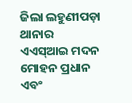ଜିଲା ଲହୁଣୀପଡ଼ା ଥାନାର ଏଏସ୍‌ଆଇ ମଦନ ମୋହନ ପ୍ରଧାନ ଏବଂ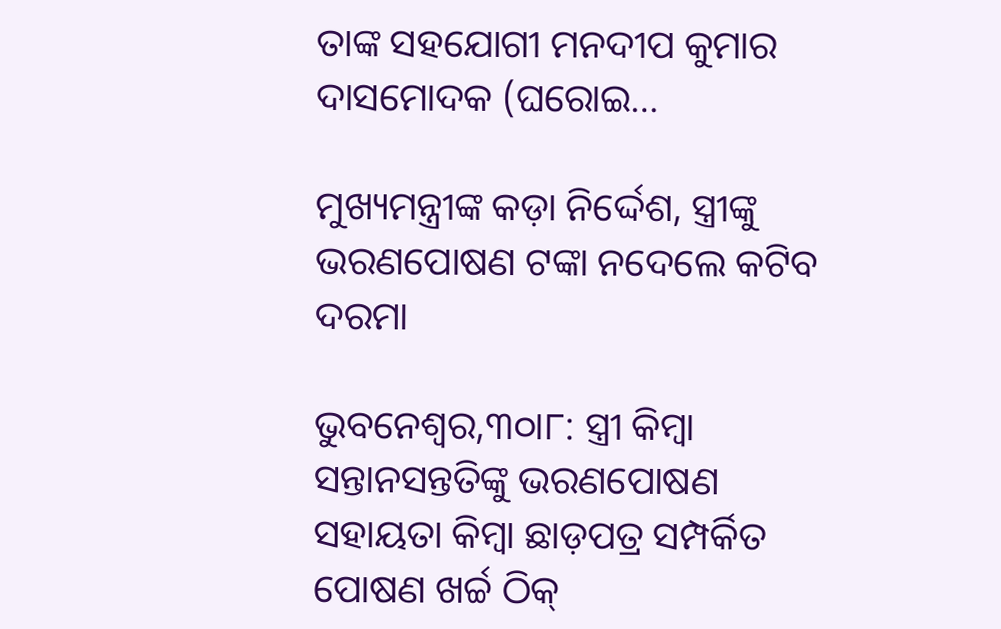ତାଙ୍କ ସହଯୋଗୀ ମନଦୀପ କୁମାର ଦାସମୋଦକ (ଘରୋଇ…

ମୁଖ୍ୟମନ୍ତ୍ରୀଙ୍କ କଡ଼ା ନିର୍ଦ୍ଦେଶ, ସ୍ତ୍ରୀଙ୍କୁ ଭରଣପୋଷଣ ଟଙ୍କା ନଦେଲେ କଟିବ ଦରମା

ଭୁବନେଶ୍ବର,୩୦ା୮: ସ୍ତ୍ରୀ କିମ୍ୱା ସନ୍ତାନସନ୍ତତିଙ୍କୁ ଭରଣପୋଷଣ ସହାୟତା କିମ୍ୱା ଛାଡ଼ପତ୍ର ସମ୍ପର୍କିତ ପୋଷଣ ଖର୍ଚ୍ଚ ଠିକ୍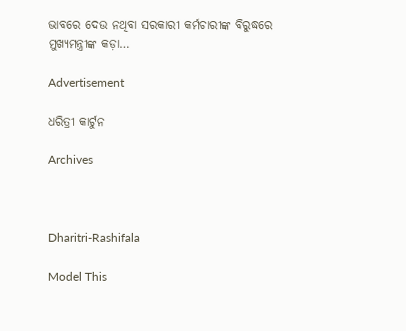ଭାବରେ ଦେଉ ନଥିବା ସରକାରୀ କର୍ମଚାରୀଙ୍କ ବିରୁଦ୍ଧରେ ମୁଖ୍ୟମନ୍ତ୍ରୀଙ୍କ କଡ଼ା…

Advertisement

ଧରିତ୍ରୀ କାର୍ଟୁନ

Archives



Dharitri-Rashifala

Model This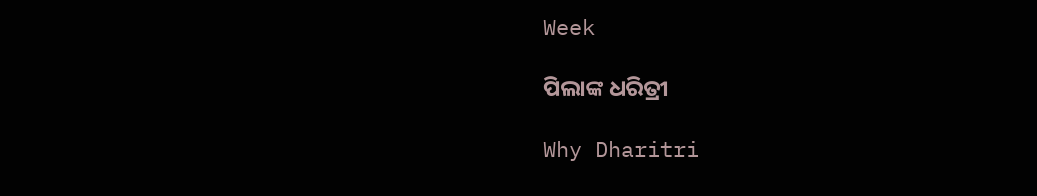Week

ପିଲାଙ୍କ ଧରିତ୍ରୀ

Why Dharitri